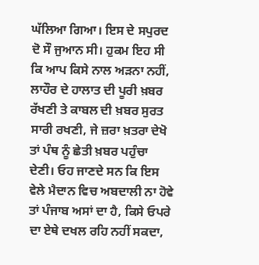ਘੱਲਿਆ ਗਿਆ। ਇਸ ਦੇ ਸਪੁਰਦ ਦੋ ਸੌ ਜੁਆਨ ਸੀ। ਹੁਕਮ ਇਹ ਸੀ ਕਿ ਆਪ ਕਿਸੇ ਨਾਲ ਅੜਨਾ ਨਹੀਂ, ਲਾਹੌਰ ਦੇ ਹਾਲਾਤ ਦੀ ਪੂਰੀ ਖ਼ਬਰ ਰੱਖਣੀ ਤੇ ਕਾਬਲ ਦੀ ਖ਼ਬਰ ਸੁਰਤ ਸਾਰੀ ਰਖਣੀ, ਜੇ ਜ਼ਰਾ ਖ਼ਤਰਾ ਦੇਖੋ ਤਾਂ ਪੰਥ ਨੂੰ ਛੇਤੀ ਖ਼ਬਰ ਪਹੁੰਚਾ ਦੇਣੀ। ਓਹ ਜਾਣਦੇ ਸਨ ਕਿ ਇਸ ਵੇਲੇ ਮੈਦਾਨ ਵਿਚ ਅਬਦਾਲੀ ਨਾ ਹੋਵੇ ਤਾਂ ਪੰਜਾਬ ਅਸਾਂ ਦਾ ਹੈ, ਕਿਸੇ ਓਪਰੇ ਦਾ ਏਥੇ ਦਖਲ ਰਹਿ ਨਹੀਂ ਸਕਦਾ,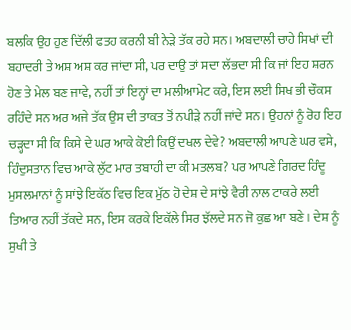ਬਲਕਿ ਉਹ ਹੁਣ ਦਿੱਲੀ ਫਤਹ ਕਰਨੀ ਬੀ ਨੇੜੇ ਤੱਕ ਰਹੇ ਸਨ। ਅਬਦਾਲੀ ਚਾਹੇ ਸਿਖਾਂ ਦੀ ਬਹਾਦਰੀ ਤੇ ਅਸ਼ ਅਸ਼ ਕਰ ਜਾਂਦਾ ਸੀ, ਪਰ ਦਾਉ ਤਾਂ ਸਦਾ ਲੱਭਦਾ ਸੀ ਕਿ ਜਾਂ ਇਹ ਸ਼ਰਨ ਹੋਣ ਤੇ ਮੇਲ ਬਣ ਜਾਵੇ, ਨਹੀਂ ਤਾਂ ਇਨ੍ਹਾਂ ਦਾ ਮਲੀਆਮੇਟ ਕਰੇ, ਇਸ ਲਈ ਸਿਖ ਭੀ ਚੌਕਸ ਰਹਿੰਦੇ ਸਨ ਅਰ ਅਜੇ ਤੱਕ ਉਸ ਦੀ ਤਾਕਤ ਤੋਂ ਨਪੀੜੇ ਨਹੀਂ ਜਾਂਦੇ ਸਨ। ਉਹਨਾਂ ਨੂੰ ਰੋਹ ਇਹ ਚੜ੍ਹਦਾ ਸੀ ਕਿ ਕਿਸੇ ਦੇ ਘਰ ਆਕੇ ਕੋਈ ਕਿਉਂ ਦਖਲ ਦੇਵੇ? ਅਬਦਾਲੀ ਆਪਣੇ ਘਰ ਵਸੇ, ਹਿੰਦੁਸਤਾਨ ਵਿਚ ਆਕੇ ਲੁੱਟ ਮਾਰ ਤਬਾਹੀ ਦਾ ਕੀ ਮਤਲਬ? ਪਰ ਆਪਣੇ ਗਿਰਦ ਹਿੰਦੂ ਮੁਸਲਮਾਨਾਂ ਨੂੰ ਸਾਂਝੇ ਇਕੱਠ ਵਿਚ ਇਕ ਮੁੱਠ ਹੋ ਦੇਸ਼ ਦੇ ਸਾਂਝੇ ਵੈਰੀ ਨਾਲ ਟਾਕਰੇ ਲਈ ਤਿਆਰ ਨਹੀਂ ਤੱਕਦੇ ਸਨ, ਇਸ ਕਰਕੇ ਇਕੱਲੇ ਸਿਰ ਝੱਲਦੇ ਸਨ ਜੋ ਕੁਛ ਆ ਬਣੇ। ਦੇਸ਼ ਨੂੰ ਸੁਖੀ ਤੇ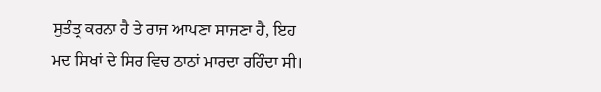ਸੁਤੰਤ੍ਰ ਕਰਨਾ ਹੈ ਤੇ ਰਾਜ ਆਪਣਾ ਸਾਜਣਾ ਹੈ, ਇਹ ਮਦ ਸਿਖਾਂ ਦੇ ਸਿਰ ਵਿਚ ਠਾਠਾਂ ਮਾਰਦਾ ਰਹਿੰਦਾ ਸੀ।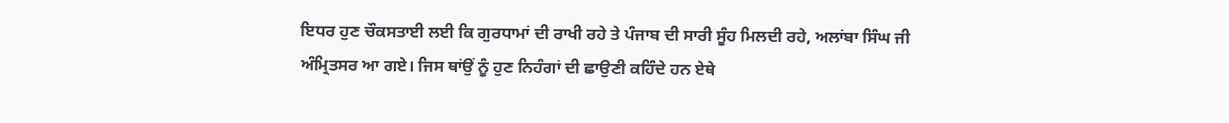ਇਧਰ ਹੁਣ ਚੌਕਸਤਾਈ ਲਈ ਕਿ ਗੁਰਧਾਮਾਂ ਦੀ ਰਾਖੀ ਰਹੇ ਤੇ ਪੰਜਾਬ ਦੀ ਸਾਰੀ ਸੂੰਹ ਮਿਲਦੀ ਰਹੇ, ਅਲਾਂਬਾ ਸਿੰਘ ਜੀ ਅੰਮ੍ਰਿਤਸਰ ਆ ਗਏ। ਜਿਸ ਥਾਂਉਂ ਨੂੰ ਹੁਣ ਨਿਹੰਗਾਂ ਦੀ ਛਾਉਣੀ ਕਹਿੰਦੇ ਹਨ ਏਥੇ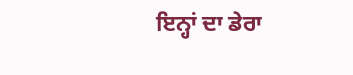ਇਨ੍ਹਾਂ ਦਾ ਡੇਰਾ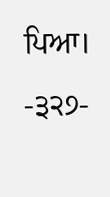ਪਿਆ।
-੩੨੭-